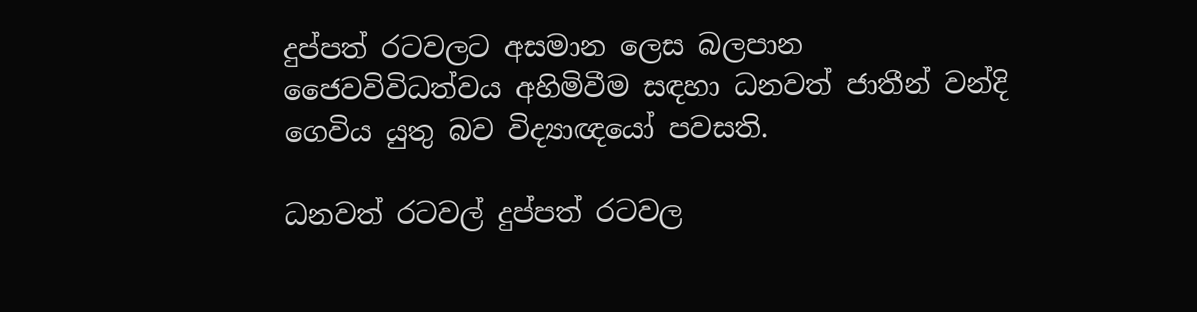දුප්පත් රටවලට අසමාන ලෙස බලපාන ජෛවවිවිධත්වය අහිමිවීම සඳහා ධනවත් ජාතීන් වන්දි ගෙවිය යුතු බව විද්‍යාඥයෝ පවසති.

ධනවත් රටවල් දුප්පත් රටවල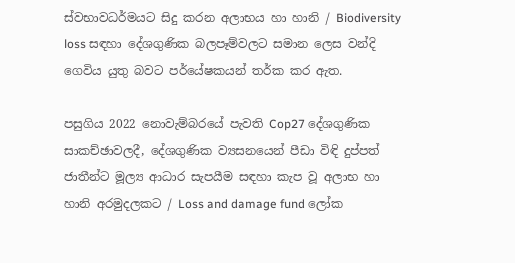ස්වභාවධර්මයට සිදු කරන අලාභය හා හානි / Biodiversity loss සඳහා දේශගුණික බලපෑම්වලට සමාන ලෙස වන්දි ගෙවිය යුතු බවට පර්යේෂකයන් තර්ක කර ඇත.

පසුගිය 2022 නොවැම්බරයේ පැවති Cop27 දේශගුණික සාකච්ඡාවලදී, දේශගුණික ව්‍යසනයෙන් පීඩා විඳි දුප්පත් ජාතීන්ට මූල්‍ය ආධාර සැපයීම සඳහා කැප වූ අලාභ හා හානි අරමුදලකට / Loss and damage fund ලෝක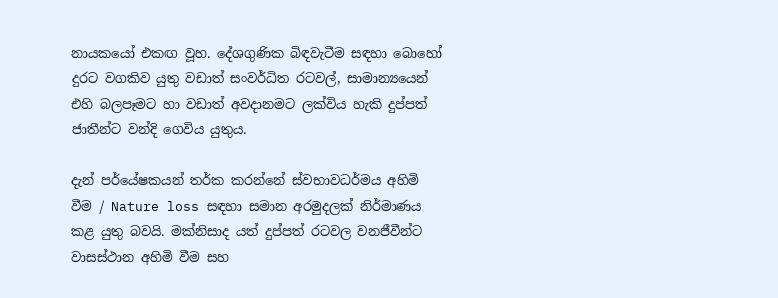නායකයෝ එකඟ වූහ. දේශගුණික බිඳවැටීම සඳහා බොහෝ දුරට වගකිව යුතු වඩාත් සංවර්ධිත රටවල්, සාමාන්‍යයෙන් එහි බලපෑමට හා වඩාත් අවදානමට ලක්විය හැකි දුප්පත් ජාතීන්ට වන්දි ගෙවිය යුතුය.

දැන් පර්යේෂකයන් තර්ක කරන්නේ ස්වභාවධර්මය අහිමි වීම / Nature loss සඳහා සමාන අරමුදලක් නිර්මාණය කළ යුතු බවයි. මක්නිසාද යත් දුප්පත් රටවල වනජීවීන්ට වාසස්ථාන අහිමි වීම සහ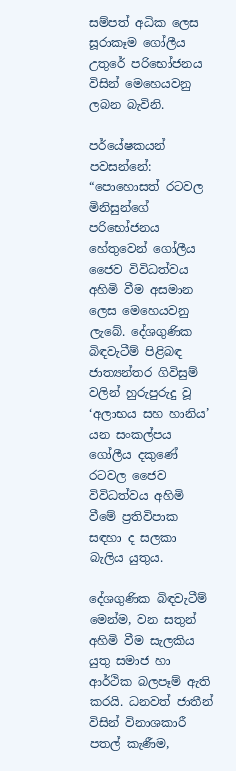සම්පත් අධික ලෙස සූරාකෑම ගෝලීය උතුරේ පරිභෝජනය විසින් මෙහෙයවනු ලබන බැවිනි.

පර්යේෂකයන් පවසන්නේ: “පොහොසත් රටවල මිනිසුන්ගේ පරිභෝජනය හේතුවෙන් ගෝලීය ජෛව විවිධත්වය අහිමි වීම අසමාන ලෙස මෙහෙයවනු ලැබේ. දේශගුණික බිඳවැටීම් පිළිබඳ ජාත්‍යන්තර ගිවිසුම් වලින් හුරුපුරුදු වූ ‘අලාභය සහ හානිය’ යන සංකල්පය ගෝලීය දකුණේ රටවල ජෛව විවිධත්වය අහිමි වීමේ ප්‍රතිවිපාක සඳහා ද සලකා බැලිය යුතුය.

දේශගුණික බිඳවැටීම් මෙන්ම, වන සතුන් අහිමි වීම සැලකිය යුතු සමාජ හා ආර්ථික බලපෑම් ඇති කරයි. ධනවත් ජාතීන් විසින් විනාශකාරී පතල් කැණීම,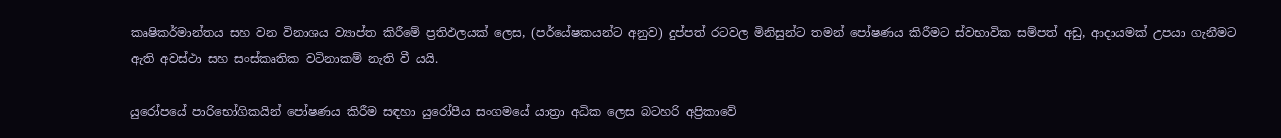කෘෂිකර්මාන්තය සහ වන විනාශය ව්‍යාප්ත කිරීමේ ප්‍රතිඵලයක් ලෙස, (පර්යේෂකයන්ට අනුව) දුප්පත් රටවල මිනිසුන්ට තමන් පෝෂණය කිරීමට ස්වභාවික සම්පත් අඩු, ආදායමක් උපයා ගැනීමට ඇති අවස්ථා සහ සංස්කෘතික වටිනාකම් නැති වී යයි.

යුරෝපයේ පාරිභෝගිකයින් පෝෂණය කිරීම සඳහා යුරෝපීය සංගමයේ යාත්‍රා අධික ලෙස බටහරි අප්‍රිකාවේ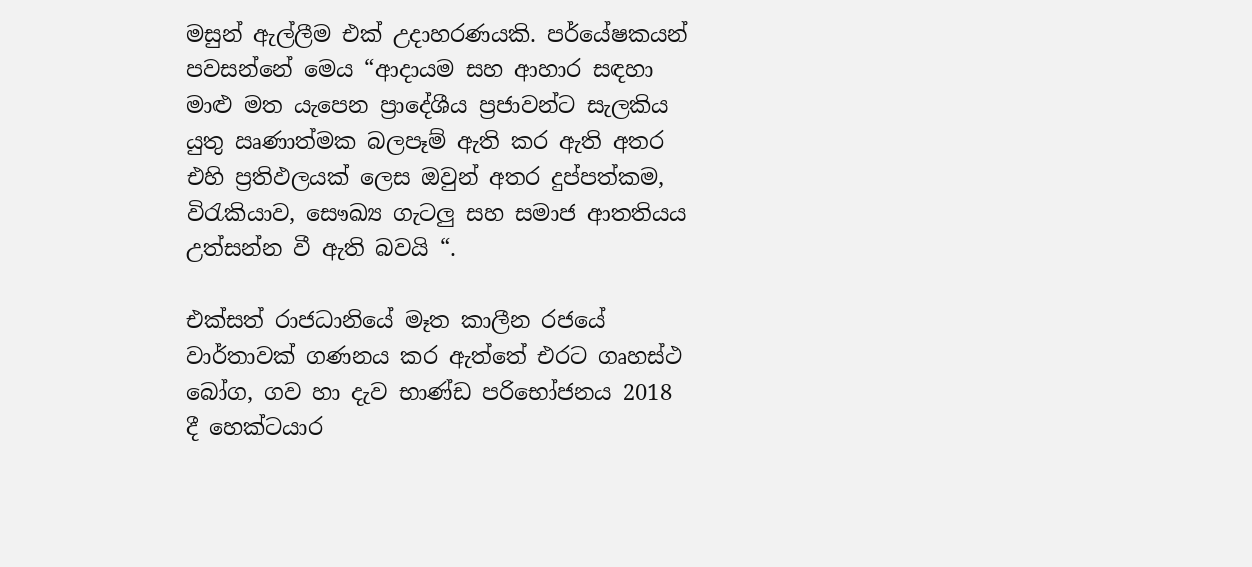මසුන් ඇල්ලීම එක් උදාහරණයකි. පර්යේෂකයන් පවසන්නේ මෙය “ආදායම සහ ආහාර සඳහා මාළු මත යැපෙන ප්‍රාදේශීය ප්‍රජාවන්ට සැලකිය යුතු ඍණාත්මක බලපෑම් ඇති කර ඇති අතර එහි ප්‍රතිඵලයක් ලෙස ඔවුන් අතර දුප්පත්කම, විරැකියාව, සෞඛ්‍ය ගැටලු සහ සමාජ ආතතියය උත්සන්න වී ඇති බවයි “.

එක්සත් රාජධානියේ මෑත කාලීන රජයේ වාර්තාවක් ගණනය කර ඇත්තේ එරට ගෘහස්ථ බෝග, ගව හා දැව භාණ්ඩ පරිභෝජනය 2018 දී හෙක්ටයාර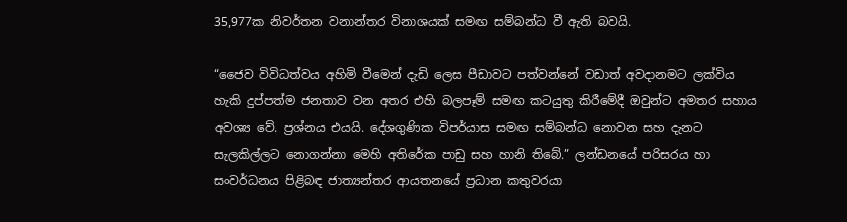35,977ක නිවර්තන වනාන්තර විනාශයක් සමඟ සම්බන්ධ වී ඇති බවයි.

“ජෛව විවිධත්වය අහිමි වීමෙන් දැඩි ලෙස පීඩාවට පත්වන්නේ වඩාත් අවදානමට ලක්විය හැකි දුප්පත්ම ජනතාව වන අතර එහි බලපෑම් සමඟ කටයුතු කිරීමේදී ඔවුන්ට අමතර සහාය අවශ්‍ය වේ. ප්‍රශ්නය එයයි. දේශගුණික විපර්යාස සමඟ සම්බන්ධ නොවන සහ දැනට සැලකිල්ලට නොගන්නා මෙහි අතිරේක පාඩු සහ හානි තිබේ.” ලන්ඩනයේ පරිසරය හා සංවර්ධනය පිළිබඳ ජාත්‍යන්තර ආයතනයේ ප්‍රධාන කතුවරයා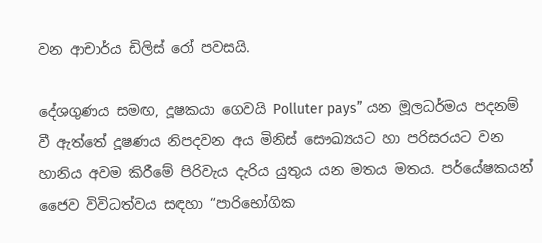වන ආචාර්ය ඩිලිස් රෝ පවසයි.

දේශගුණය සමඟ, දූෂකයා ගෙවයි Polluter pays” යන මූලධර්මය පදනම් වී ඇත්තේ දූෂණය නිපදවන අය මිනිස් සෞඛ්‍යයට හා පරිසරයට වන හානිය අවම කිරීමේ පිරිවැය දැරිය යුතුය යන මතය මතය. පර්යේෂකයන් ජෛව විවිධත්වය සඳහා “පාරිභෝගික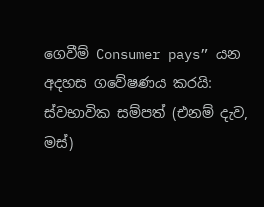ගෙවීම් Consumer pays” යන අදහස ගවේෂණය කරයි: ස්වභාවික සම්පත් (එනම් දැව, මස්)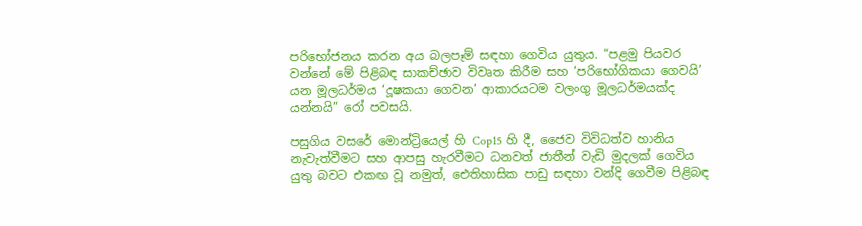පරිභෝජනය කරන අය බලපෑම් සඳහා ගෙවිය යුතුය. “පළමු පියවර වන්නේ මේ පිළිබඳ සාකච්ඡාව විවෘත කිරීම සහ ‘පරිභෝගිකයා ගෙවයි’ යන මූලධර්මය ‘දූෂකයා ගෙවන’ ආකාරයටම වලංගු මූලධර්මයක්ද යන්නයි” රෝ පවසයි.

පසුගිය වසරේ මොන්ට්‍රියෙල් හි Cop15 හි දී, ජෛව විවිධත්ව හානිය නැවැත්වීමට සහ ආපසු හැරවීමට ධනවත් ජාතීන් වැඩි මුදලක් ගෙවිය යුතු බවට එකඟ වූ නමුත්, ඓතිහාසික පාඩු සඳහා වන්දි ගෙවීම පිළිබඳ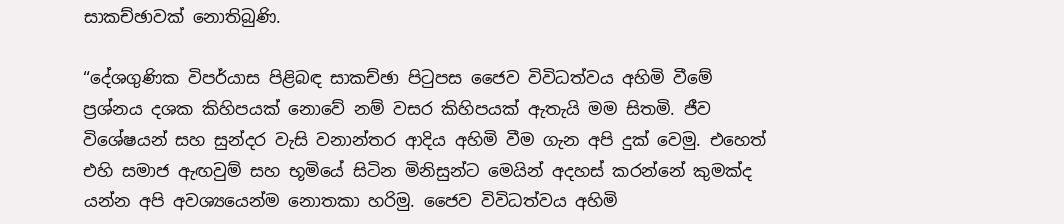සාකච්ඡාවක් නොතිබුණි.

“දේශගුණික විපර්යාස පිළිබඳ සාකච්ඡා පිටුපස ජෛව විවිධත්වය අහිමි වීමේ ප්‍රශ්නය දශක කිහිපයක් නොවේ නම් වසර කිහිපයක් ඇතැයි මම සිතමි. ජීව විශේෂයන් සහ සුන්දර වැසි වනාන්තර ආදිය අහිමි වීම ගැන අපි දුක් වෙමු. එහෙත් එහි සමාජ ඇඟවුම් සහ භූමියේ සිටින මිනිසුන්ට මෙයින් අදහස් කරන්නේ කුමක්ද යන්න අපි අවශ්‍යයෙන්ම නොතකා හරිමු. ජෛව විවිධත්වය අහිමි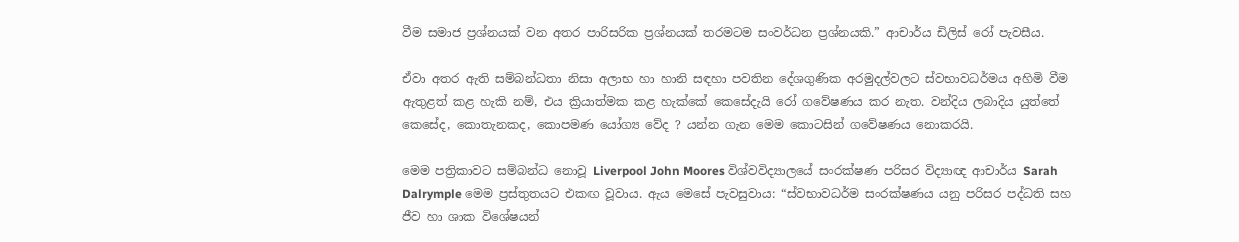වීම සමාජ ප්‍රශ්නයක් වන අතර පාරිසරික ප්‍රශ්නයක් තරමටම සංවර්ධන ප්‍රශ්නයකි.” ආචාර්ය ඩිලිස් රෝ පැවසීය.

ඒවා අතර ඇති සම්බන්ධතා නිසා අලාභ හා හානි සඳහා පවතින දේශගුණික අරමුදල්වලට ස්වභාවධර්මය අහිමි වීම ඇතුළත් කළ හැකි නම්, එය ක්‍රියාත්මක කළ හැක්කේ කෙසේදැයි රෝ ගවේෂණය කර නැත. වන්දිය ලබාදිය යුත්තේ කෙසේද, කොතැනකද, කොපමණ යෝග්‍ය වේද ? යන්න ගැන මෙම කොටසින් ගවේෂණය නොකරයි.

මෙම පත්‍රිකාවට සම්බන්ධ නොවූ Liverpool John Moores විශ්වවිද්‍යාලයේ සංරක්ෂණ පරිසර විද්‍යාඥ ආචාර්ය Sarah Dalrymple මෙම ප්‍රස්තුතයට එකඟ වූවාය. ඇය මෙසේ පැවසුවාය: “ස්වභාවධර්ම සංරක්ෂණය යනු පරිසර පද්ධති සහ ජීව හා ශාක විශේෂයන්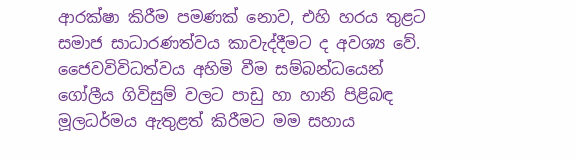ආරක්ෂා කිරීම පමණක් නොව, එහි හරය තුළට සමාජ සාධාරණත්වය කාවැද්දීමට ද අවශ්‍ය වේ. ජෛවවිවිධත්වය අහිමි වීම සම්බන්ධයෙන් ගෝලීය ගිවිසුම් වලට පාඩු හා හානි පිළිබඳ මූලධර්මය ඇතුළත් කිරීමට මම සහාය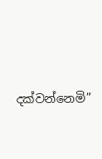දක්වන්නෙමි”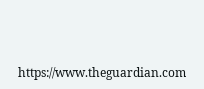https://www.theguardian.com